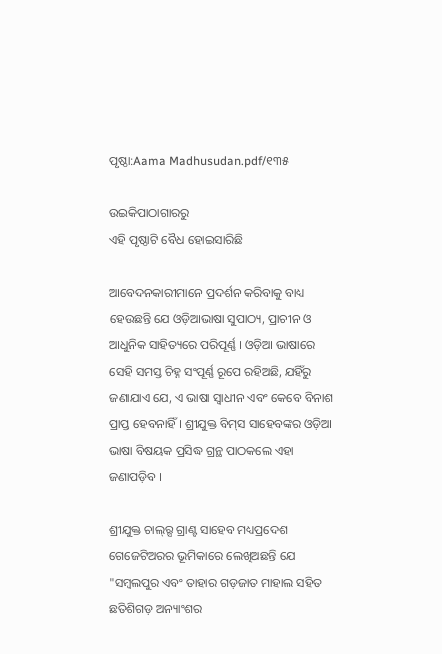ପୃଷ୍ଠା:Aama Madhusudan.pdf/୧୩୫

ଉଇକିପାଠାଗାର‌ରୁ
ଏହି ପୃଷ୍ଠାଟି ବୈଧ ହୋଇସାରିଛି

ଆବେଦନକାରୀମାନେ ପ୍ରଦର୍ଶନ କରିବାକୁ ବାଧ୍ୟ ହେଉଛନ୍ତି ଯେ ଓଡ଼ିଆଭାଷା ସୁପାଠ୍ୟ, ପ୍ରାଚୀନ ଓ ଆଧୁନିକ ସାହିତ୍ୟରେ ପରିପୂର୍ଣ୍ଣ । ଓଡ଼ିଆ ଭାଷାରେ ସେହି ସମସ୍ତ ଚିହ୍ନ ସଂପୂର୍ଣ୍ଣ ରୂପେ ରହିଅଛି, ଯହିଁରୁ ଜଣାଯାଏ ଯେ, ଏ ଭାଷା ସ୍ୱାଧୀନ ଏବଂ କେବେ ବିନାଶ ପ୍ରାପ୍ତ ହେବନାହିଁ । ଶ୍ରୀଯୁକ୍ତ ବିମ୍‍ସ ସାହେବଙ୍କର ଓଡ଼ିଆ ଭାଷା ବିଷୟକ ପ୍ରସିଦ୍ଧ ଗ୍ରନ୍ଥ ପାଠକଲେ ଏହା ଜଣାପଡ଼ିବ ।

ଶ୍ରୀଯୁକ୍ତ ଚାଲ୍‍ର୍ସ ଗ୍ରାଣ୍ଟ ସାହେବ ମଧ୍ୟପ୍ରଦେଶ ଗେଜେଟିଅରର ଭୂମିକାରେ ଲେଖିଅଛନ୍ତି ଯେ "ସମ୍ବଲପୁର ଏବଂ ତାହାର ଗଡ଼ଜାତ ମାହାଲ ସହିତ ଛତିଶିଗଡ଼ ଅନ୍ୟାଂଶର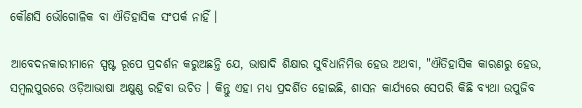କୌଣସି ଭୌଗୋଳିକ ବା ଐତିହାସିକ ସଂପର୍କ ନାହିଁ ।

ଆବେଦନକାରୀମାନେ ସ୍ପଷ୍ଟ ରୂପେ ପ୍ରଦର୍ଶନ କରୁଅଛନ୍ତି ଯେ, ଭାଷାଦି ଶିକ୍ଷାର ସୁବିଧାନିମିତ୍ତ ହେଉ ଅଥବା, "ଐତିହାସିକ କାରଣରୁ ହେଉ, ସମ୍ବଲପୁରରେ ଓଡ଼ିଆଭାଷା ଅକ୍ଷୁଣ୍ଣ ରହିବା ଉଚିତ । କିନ୍ତୁ ଏହା ମଧ୍ୟ ପ୍ରଦର୍ଶିତ ହୋଇଛି, ଶାସନ କାର୍ଯ୍ୟରେ ସେପରି କିଛି ବ୍ୟଥା ଉପୁଜିବ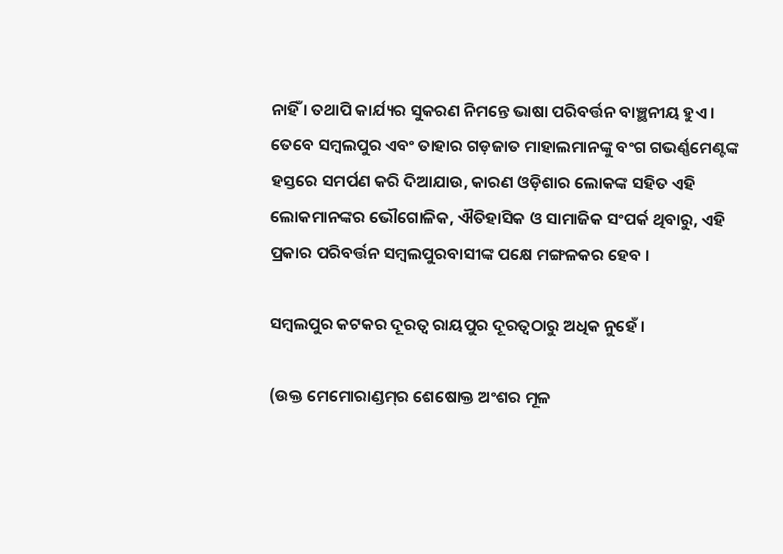ନାହିଁ । ତଥାପି କାର୍ଯ୍ୟର ସୁକରଣ ନିମନ୍ତେ ଭାଷା ପରିବର୍ତ୍ତନ ବାଞ୍ଛନୀୟ ହୁଏ । ତେବେ ସମ୍ବଲପୁର ଏବଂ ତାହାର ଗଡ଼ଜାତ ମାହାଲମାନଙ୍କୁ ବଂଗ ଗଭର୍ଣ୍ଣମେଣ୍ଟଙ୍କ ହସ୍ତରେ ସମର୍ପଣ କରି ଦିଆଯାଉ, କାରଣ ଓଡ଼ିଶାର ଲୋକଙ୍କ ସହିତ ଏହି ଲୋକମାନଙ୍କର ଭୌଗୋଳିକ, ଐତିହାସିକ ଓ ସାମାଜିକ ସଂପର୍କ ଥିବାରୁ, ଏହି ପ୍ରକାର ପରିବର୍ତ୍ତନ ସମ୍ବଲପୁରବାସୀଙ୍କ ପକ୍ଷେ ମଙ୍ଗଳକର ହେବ ।

ସମ୍ବଲପୁର କଟକର ଦୂରତ୍ୱ ରାୟପୁର ଦୂରତ୍ୱଠାରୁ ଅଧିକ ନୁହେଁ ।

(ଉକ୍ତ ମେମୋରାଣ୍ଡମ୍‍ର ଶେଷୋକ୍ତ ଅଂଶର ମୂଳ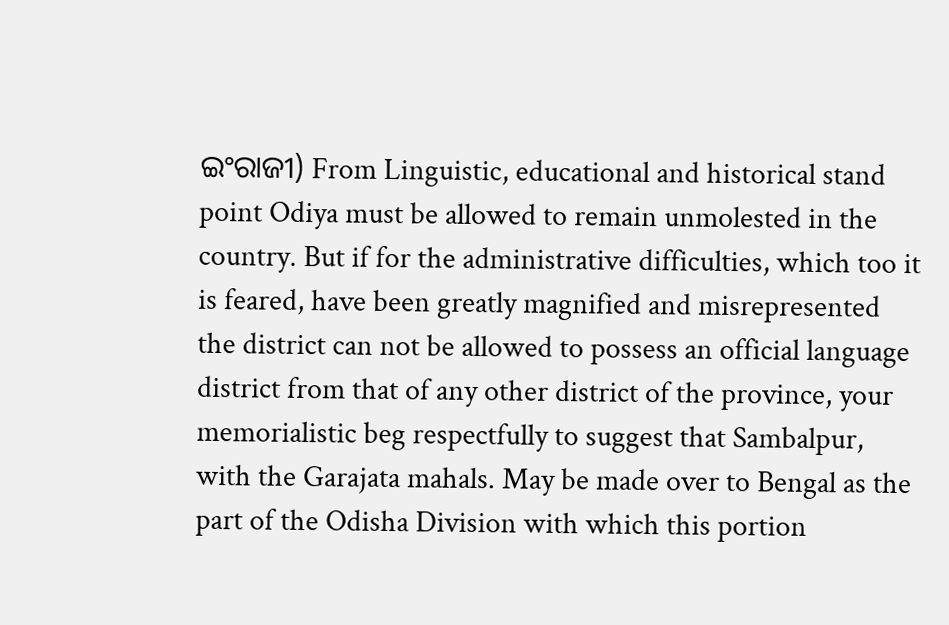ଇଂରାଜୀ) From Linguistic, educational and historical stand point Odiya must be allowed to remain unmolested in the country. But if for the administrative difficulties, which too it is feared, have been greatly magnified and misrepresented the district can not be allowed to possess an official language district from that of any other district of the province, your memorialistic beg respectfully to suggest that Sambalpur, with the Garajata mahals. May be made over to Bengal as the part of the Odisha Division with which this portion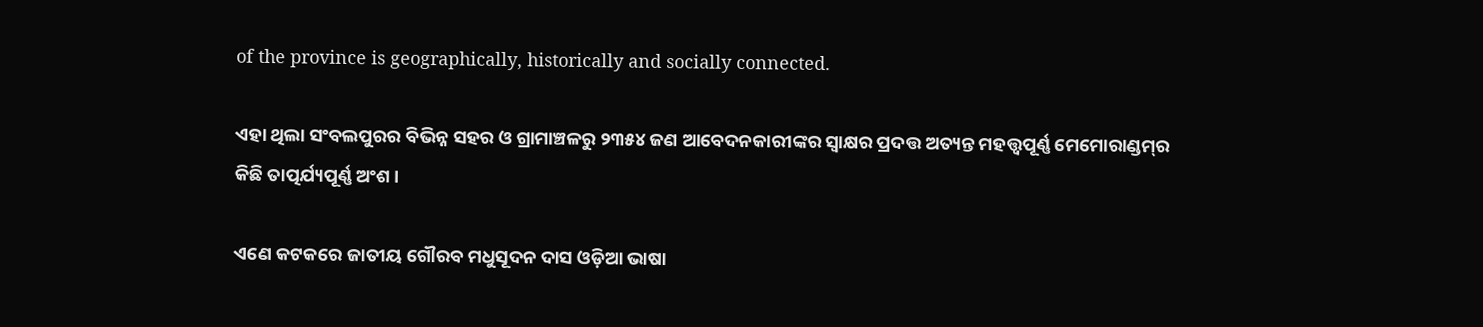of the province is geographically, historically and socially connected.

ଏହା ଥିଲା ସଂବଲପୁରର ବିଭିନ୍ନ ସହର ଓ ଗ୍ରାମାଞ୍ଚଳରୁ ୨୩୫୪ ଜଣ ଆବେଦନକାରୀଙ୍କର ସ୍ୱାକ୍ଷର ପ୍ରଦତ୍ତ ଅତ୍ୟନ୍ତ ମହତ୍ତ୍ୱପୂର୍ଣ୍ଣ ମେମୋରାଣ୍ଡମ୍‍ର କିଛି ତାତ୍ପର୍ଯ୍ୟପୂର୍ଣ୍ଣ ଅଂଶ ।

ଏଣେ କଟକରେ ଜାତୀୟ ଗୌରବ ମଧୁସୂଦନ ଦାସ ଓଡ଼ିଆ ଭାଷା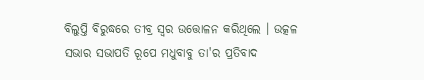ବିଲୁପ୍ତି ବିରୁଦ୍ଧରେ ତୀବ୍ର ସ୍ୱର ଉତ୍ତୋଳନ କରିଥିଲେ । ଉତ୍କଳ ସଭାର ସଭାପତି ରୂପେ ମଧୁବାବୁ ତା'ର ପ୍ରତିବାଦ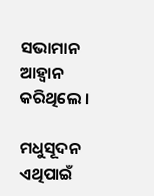ସଭାମାନ ଆହ୍ୱାନ କରିଥିଲେ ।

ମଧୁସୂଦନ ଏଥିପାଇଁ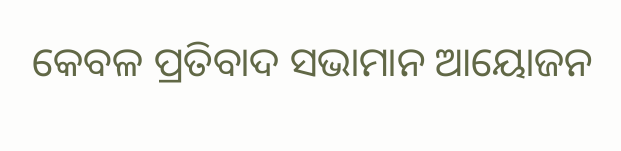କେବଳ ପ୍ରତିବାଦ ସଭାମାନ ଆୟୋଜନ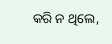କରି ନ ଥିଲେ,